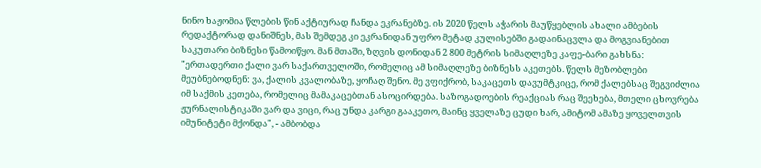ნინო ხაჟომია წლების წინ აქტიურად ჩანდა ეკრანებზე. ის 2020 წელს აჭარის მაუწყებლის ახალი ამბების რედაქტორად დანიშნეს, მას შემდეგ კი ეკრანიდან უფრო მეტად კულისებში გადაინაცვლა და მოგვიანებით საკუთარი ბიზნესი წამოიწყო. მან მთაში, ზღვის დონიდან 2 800 მეტრის სიმაღლეზე კაფე-ბარი გახსნა:
"ერთადერთი ქალი ვარ საქართველოში, რომელიც ამ სიმაღლეზე ბიზნესს აკეთებს. წელს მეზობლები მეუბნებოდნენ: ვა, ქალის კვალობაზე, ყოჩაღ შენო. მე ვფიქრობ, საკაცეთს დავუმტკიცე, რომ ქალებსაც შეგვიძლია იმ საქმის კეთება, რომელიც მამაკაცებთან ასოცირდება. საზოგადოების რეაქციას რაც შეეხება, მთელი ცხოვრება ჟურნალისტიკაში ვარ და ვიცი, რაც უნდა კარგი გააკეთო, მაინც ყველაზე ცუდი ხარ, ამიტომ ამაზე ყოველთვის იმუნიტეტი მქონდა", - ამბობდა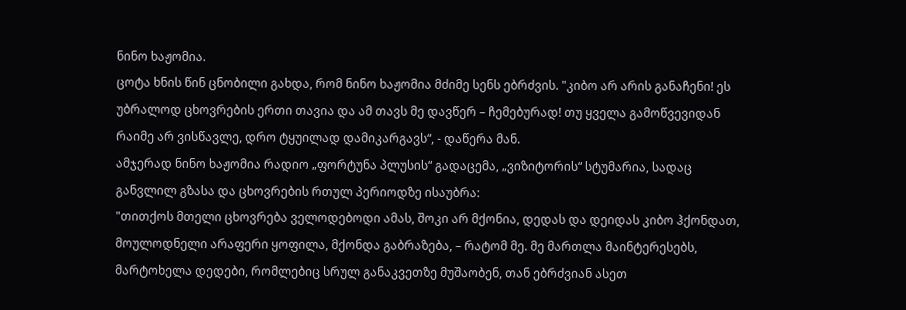ნინო ხაჟომია.
ცოტა ხნის წინ ცნობილი გახდა, რომ ნინო ხაჟომია მძიმე სენს ებრძვის. "კიბო არ არის განაჩენი! ეს უბრალოდ ცხოვრების ერთი თავია და ამ თავს მე დავწერ – ჩემებურად! თუ ყველა გამოწვევიდან რაიმე არ ვისწავლე, დრო ტყუილად დამიკარგავს“, - დაწერა მან.
ამჯერად ნინო ხაჟომია რადიო „ფორტუნა პლუსის“ გადაცემა, „ვიზიტორის“ სტუმარია, სადაც განვლილ გზასა და ცხოვრების რთულ პერიოდზე ისაუბრა:
"თითქოს მთელი ცხოვრება ველოდებოდი ამას, შოკი არ მქონია, დედას და დეიდას კიბო ჰქონდათ, მოულოდნელი არაფერი ყოფილა, მქონდა გაბრაზება, – რატომ მე. მე მართლა მაინტერესებს, მარტოხელა დედები, რომლებიც სრულ განაკვეთზე მუშაობენ, თან ებრძვიან ასეთ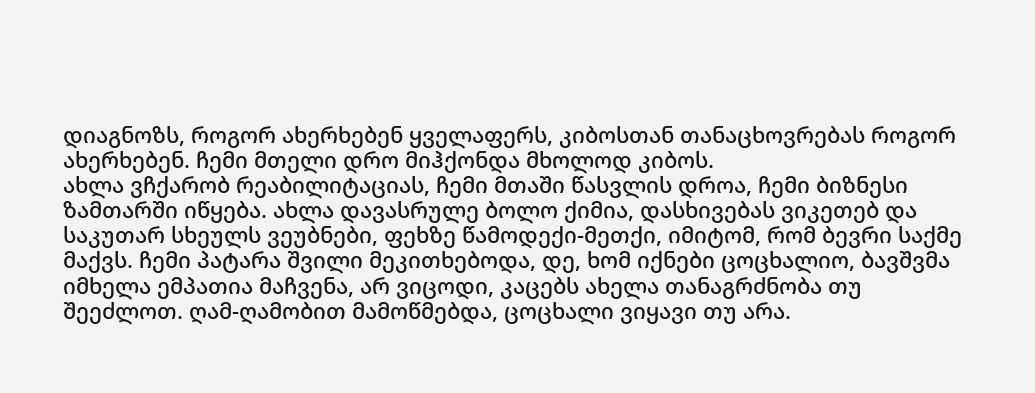დიაგნოზს, როგორ ახერხებენ ყველაფერს, კიბოსთან თანაცხოვრებას როგორ ახერხებენ. ჩემი მთელი დრო მიჰქონდა მხოლოდ კიბოს.
ახლა ვჩქარობ რეაბილიტაციას, ჩემი მთაში წასვლის დროა, ჩემი ბიზნესი ზამთარში იწყება. ახლა დავასრულე ბოლო ქიმია, დასხივებას ვიკეთებ და საკუთარ სხეულს ვეუბნები, ფეხზე წამოდექი-მეთქი, იმიტომ, რომ ბევრი საქმე მაქვს. ჩემი პატარა შვილი მეკითხებოდა, დე, ხომ იქნები ცოცხალიო, ბავშვმა იმხელა ემპათია მაჩვენა, არ ვიცოდი, კაცებს ახელა თანაგრძნობა თუ შეეძლოთ. ღამ-ღამობით მამოწმებდა, ცოცხალი ვიყავი თუ არა.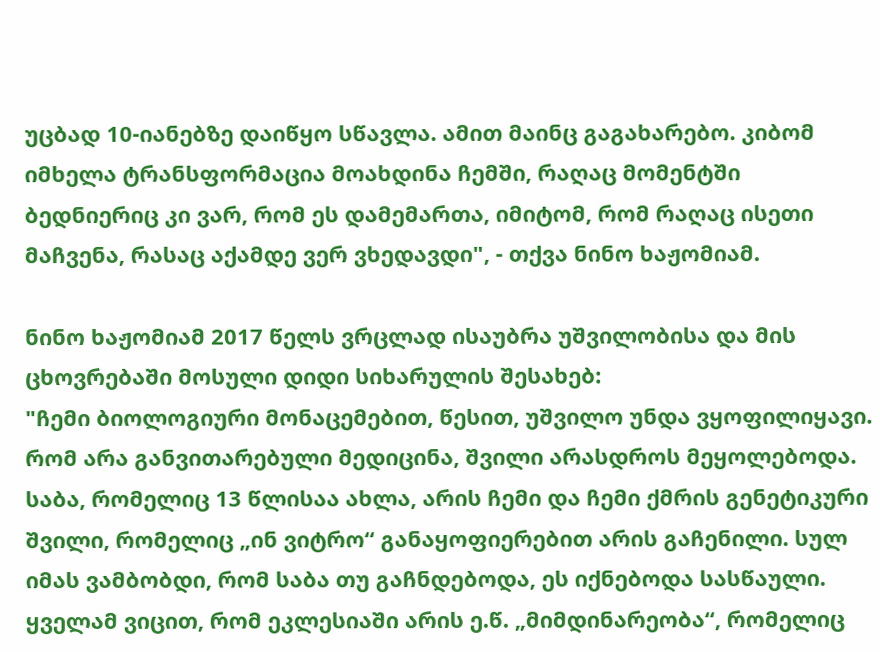უცბად 10-იანებზე დაიწყო სწავლა. ამით მაინც გაგახარებო. კიბომ იმხელა ტრანსფორმაცია მოახდინა ჩემში, რაღაც მომენტში ბედნიერიც კი ვარ, რომ ეს დამემართა, იმიტომ, რომ რაღაც ისეთი მაჩვენა, რასაც აქამდე ვერ ვხედავდი", - თქვა ნინო ხაჟომიამ.

ნინო ხაჟომიამ 2017 წელს ვრცლად ისაუბრა უშვილობისა და მის ცხოვრებაში მოსული დიდი სიხარულის შესახებ:
"ჩემი ბიოლოგიური მონაცემებით, წესით, უშვილო უნდა ვყოფილიყავი. რომ არა განვითარებული მედიცინა, შვილი არასდროს მეყოლებოდა. საბა, რომელიც 13 წლისაა ახლა, არის ჩემი და ჩემი ქმრის გენეტიკური შვილი, რომელიც „ინ ვიტრო“ განაყოფიერებით არის გაჩენილი. სულ იმას ვამბობდი, რომ საბა თუ გაჩნდებოდა, ეს იქნებოდა სასწაული.
ყველამ ვიცით, რომ ეკლესიაში არის ე.წ. „მიმდინარეობა“, რომელიც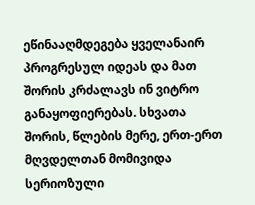ეწინააღმდეგება ყველანაირ პროგრესულ იდეას და მათ შორის კრძალავს ინ ვიტრო განაყოფიერებას. სხვათა შორის, წლების მერე, ერთ-ერთ მღვდელთან მომივიდა სერიოზული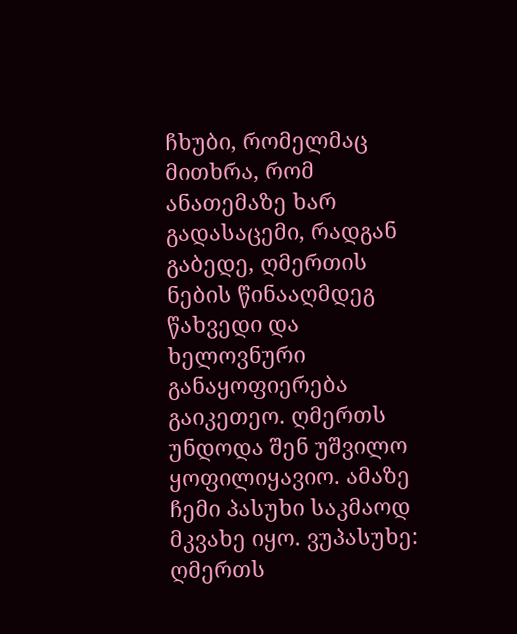ჩხუბი, რომელმაც მითხრა, რომ ანათემაზე ხარ გადასაცემი, რადგან გაბედე, ღმერთის ნების წინააღმდეგ წახვედი და ხელოვნური განაყოფიერება გაიკეთეო. ღმერთს უნდოდა შენ უშვილო ყოფილიყავიო. ამაზე ჩემი პასუხი საკმაოდ მკვახე იყო. ვუპასუხე: ღმერთს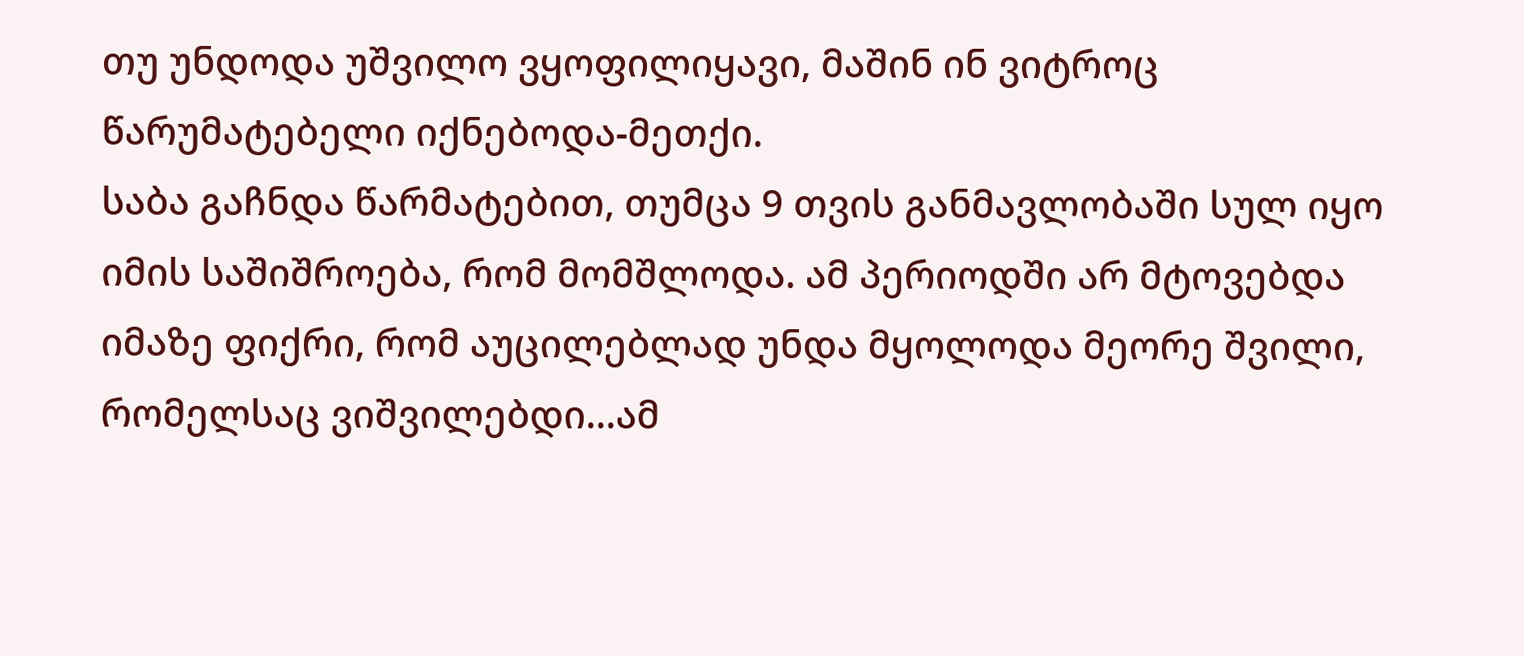თუ უნდოდა უშვილო ვყოფილიყავი, მაშინ ინ ვიტროც წარუმატებელი იქნებოდა-მეთქი.
საბა გაჩნდა წარმატებით, თუმცა 9 თვის განმავლობაში სულ იყო იმის საშიშროება, რომ მომშლოდა. ამ პერიოდში არ მტოვებდა იმაზე ფიქრი, რომ აუცილებლად უნდა მყოლოდა მეორე შვილი, რომელსაც ვიშვილებდი...ამ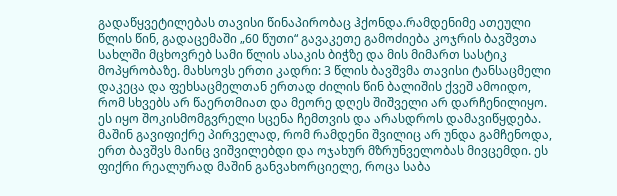გადაწყვეტილებას თავისი წინაპირობაც ჰქონდა.რამდენიმე ათეული წლის წინ, გადაცემაში „60 წუთი“ გავაკეთე გამოძიება კოჯრის ბავშვთა სახლში მცხოვრებ სამი წლის ასაკის ბიჭზე და მის მიმართ სასტიკ მოპყრობაზე. მახსოვს ერთი კადრი: 3 წლის ბავშვმა თავისი ტანსაცმელი დაკეცა და ფეხსაცმელთან ერთად ძილის წინ ბალიშის ქვეშ ამოიდო, რომ სხვებს არ წაერთმიათ და მეორე დღეს შიშველი არ დარჩენილიყო. ეს იყო შოკისმომგვრელი სცენა ჩემთვის და არასდროს დამავიწყდება. მაშინ გავიფიქრე პირველად, რომ რამდენი შვილიც არ უნდა გამჩენოდა, ერთ ბავშვს მაინც ვიშვილებდი და ოჯახურ მზრუნველობას მივცემდი. ეს ფიქრი რეალურად მაშინ განვახორციელე, როცა საბა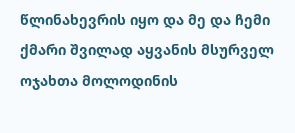წლინახევრის იყო და მე და ჩემი ქმარი შვილად აყვანის მსურველ ოჯახთა მოლოდინის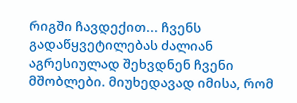რიგში ჩავდექით... ჩვენს გადაწყვეტილებას ძალიან აგრესიულად შეხვდნენ ჩვენი მშობლები. მიუხედავად იმისა, რომ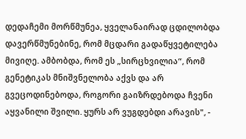დედაჩემი მორწმუნეა, ყველანაირად ცდილობდა დავერწმუნებინე, რომ მცდარი გადაწყვეტილება მივიღე. ამბობდა, რომ ეს „სირცხვილია“, რომ გენეტიკას მნიშვნელობა აქვს და არ გვეცოდინებოდა, როგორი გაიზრდებოდა ჩვენი აყვანილი შვილი. ყურს არ ვუგდებდი არავის", -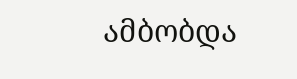ამბობდა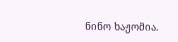ნინო ხაჟომია.